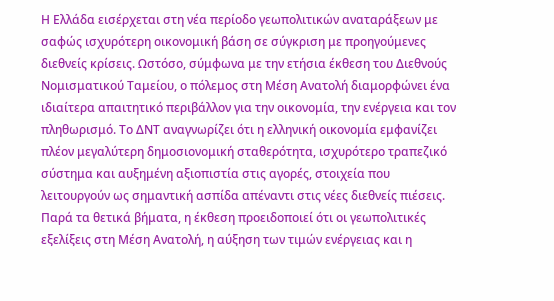Η Ελλάδα εισέρχεται στη νέα περίοδο γεωπολιτικών αναταράξεων με σαφώς ισχυρότερη οικονομική βάση σε σύγκριση με προηγούμενες διεθνείς κρίσεις. Ωστόσο, σύμφωνα με την ετήσια έκθεση του Διεθνούς Νομισματικού Ταμείου, ο πόλεμος στη Μέση Ανατολή διαμορφώνει ένα ιδιαίτερα απαιτητικό περιβάλλον για την οικονομία, την ενέργεια και τον πληθωρισμό. Το ΔΝΤ αναγνωρίζει ότι η ελληνική οικονομία εμφανίζει πλέον μεγαλύτερη δημοσιονομική σταθερότητα, ισχυρότερο τραπεζικό σύστημα και αυξημένη αξιοπιστία στις αγορές, στοιχεία που λειτουργούν ως σημαντική ασπίδα απέναντι στις νέες διεθνείς πιέσεις. Παρά τα θετικά βήματα, η έκθεση προειδοποιεί ότι οι γεωπολιτικές εξελίξεις στη Μέση Ανατολή, η αύξηση των τιμών ενέργειας και η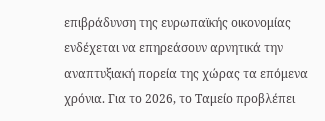επιβράδυνση της ευρωπαϊκής οικονομίας ενδέχεται να επηρεάσουν αρνητικά την αναπτυξιακή πορεία της χώρας τα επόμενα χρόνια. Για το 2026, το Ταμείο προβλέπει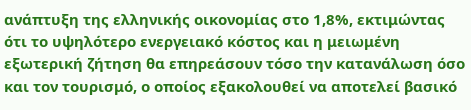ανάπτυξη της ελληνικής οικονομίας στο 1,8%, εκτιμώντας ότι το υψηλότερο ενεργειακό κόστος και η μειωμένη εξωτερική ζήτηση θα επηρεάσουν τόσο την κατανάλωση όσο και τον τουρισμό, ο οποίος εξακολουθεί να αποτελεί βασικό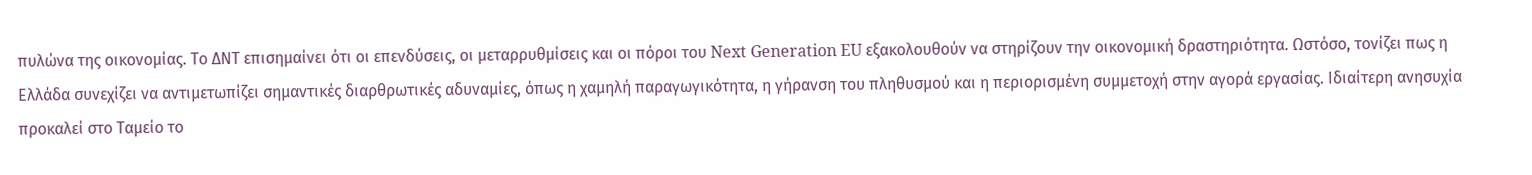πυλώνα της οικονομίας. Το ΔΝΤ επισημαίνει ότι οι επενδύσεις, οι μεταρρυθμίσεις και οι πόροι του Next Generation EU εξακολουθούν να στηρίζουν την οικονομική δραστηριότητα. Ωστόσο, τονίζει πως η Ελλάδα συνεχίζει να αντιμετωπίζει σημαντικές διαρθρωτικές αδυναμίες, όπως η χαμηλή παραγωγικότητα, η γήρανση του πληθυσμού και η περιορισμένη συμμετοχή στην αγορά εργασίας. Ιδιαίτερη ανησυχία προκαλεί στο Ταμείο το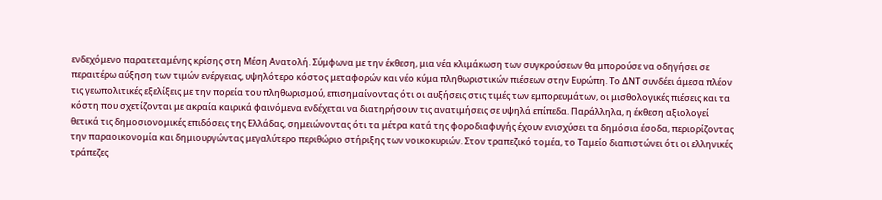ενδεχόμενο παρατεταμένης κρίσης στη Μέση Ανατολή. Σύμφωνα με την έκθεση, μια νέα κλιμάκωση των συγκρούσεων θα μπορούσε να οδηγήσει σε περαιτέρω αύξηση των τιμών ενέργειας, υψηλότερο κόστος μεταφορών και νέο κύμα πληθωριστικών πιέσεων στην Ευρώπη. Το ΔΝΤ συνδέει άμεσα πλέον τις γεωπολιτικές εξελίξεις με την πορεία του πληθωρισμού, επισημαίνοντας ότι οι αυξήσεις στις τιμές των εμπορευμάτων, οι μισθολογικές πιέσεις και τα κόστη που σχετίζονται με ακραία καιρικά φαινόμενα ενδέχεται να διατηρήσουν τις ανατιμήσεις σε υψηλά επίπεδα. Παράλληλα, η έκθεση αξιολογεί θετικά τις δημοσιονομικές επιδόσεις της Ελλάδας, σημειώνοντας ότι τα μέτρα κατά της φοροδιαφυγής έχουν ενισχύσει τα δημόσια έσοδα, περιορίζοντας την παραοικονομία και δημιουργώντας μεγαλύτερο περιθώριο στήριξης των νοικοκυριών. Στον τραπεζικό τομέα, το Ταμείο διαπιστώνει ότι οι ελληνικές τράπεζες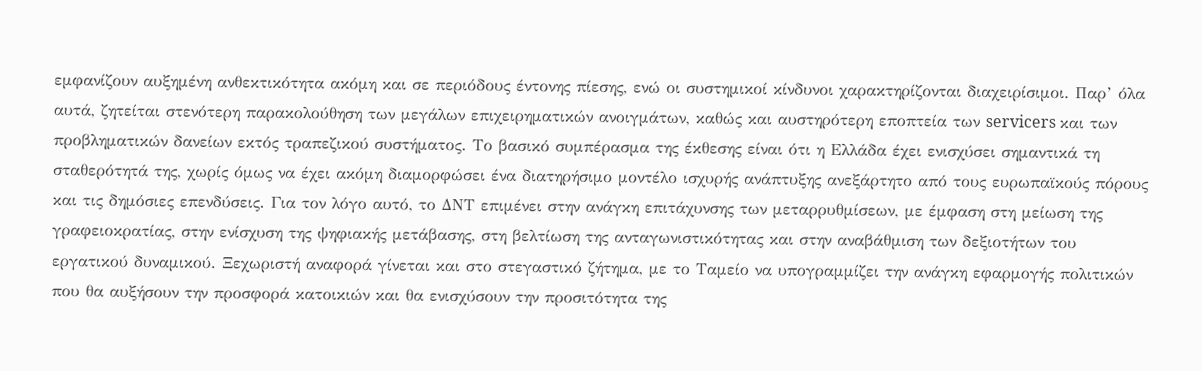εμφανίζουν αυξημένη ανθεκτικότητα ακόμη και σε περιόδους έντονης πίεσης, ενώ οι συστημικοί κίνδυνοι χαρακτηρίζονται διαχειρίσιμοι. Παρ’ όλα αυτά, ζητείται στενότερη παρακολούθηση των μεγάλων επιχειρηματικών ανοιγμάτων, καθώς και αυστηρότερη εποπτεία των servicers και των προβληματικών δανείων εκτός τραπεζικού συστήματος. Το βασικό συμπέρασμα της έκθεσης είναι ότι η Ελλάδα έχει ενισχύσει σημαντικά τη σταθερότητά της, χωρίς όμως να έχει ακόμη διαμορφώσει ένα διατηρήσιμο μοντέλο ισχυρής ανάπτυξης ανεξάρτητο από τους ευρωπαϊκούς πόρους και τις δημόσιες επενδύσεις. Για τον λόγο αυτό, το ΔΝΤ επιμένει στην ανάγκη επιτάχυνσης των μεταρρυθμίσεων, με έμφαση στη μείωση της γραφειοκρατίας, στην ενίσχυση της ψηφιακής μετάβασης, στη βελτίωση της ανταγωνιστικότητας και στην αναβάθμιση των δεξιοτήτων του εργατικού δυναμικού. Ξεχωριστή αναφορά γίνεται και στο στεγαστικό ζήτημα, με το Ταμείο να υπογραμμίζει την ανάγκη εφαρμογής πολιτικών που θα αυξήσουν την προσφορά κατοικιών και θα ενισχύσουν την προσιτότητα της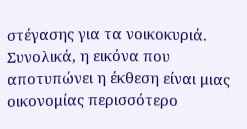στέγασης για τα νοικοκυριά. Συνολικά, η εικόνα που αποτυπώνει η έκθεση είναι μιας οικονομίας περισσότερο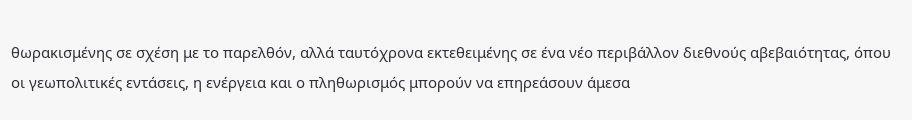θωρακισμένης σε σχέση με το παρελθόν, αλλά ταυτόχρονα εκτεθειμένης σε ένα νέο περιβάλλον διεθνούς αβεβαιότητας, όπου οι γεωπολιτικές εντάσεις, η ενέργεια και ο πληθωρισμός μπορούν να επηρεάσουν άμεσα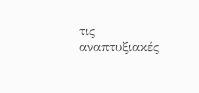τις αναπτυξιακές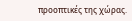προοπτικές της χώρας.